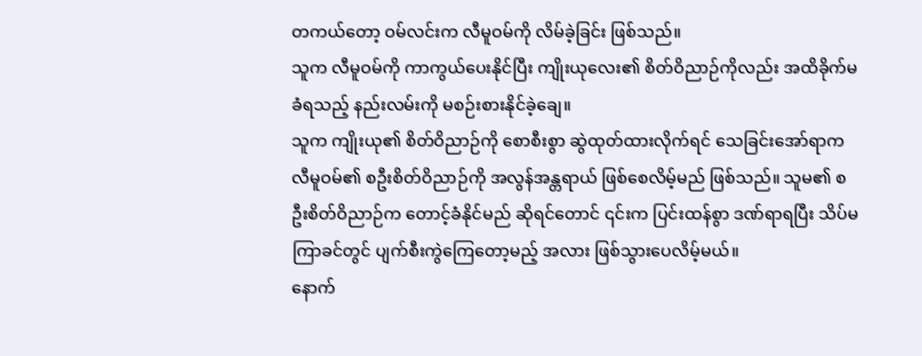တကယ်တော့ ဝမ်လင်းက လီမူဝမ်ကို လိမ်ခဲ့ခြင်း ဖြစ်သည်။
သူက လီမူဝမ်ကို ကာကွယ်ပေးနိုင်ပြီး ကျိုးယုလေး၏ စိတ်ဝိညာဉ်ကိုလည်း အထိခိုက်မခံရသည့် နည်းလမ်းကို မစဉ်းစားနိုင်ခဲ့ချေ။
သူက ကျိုးယု၏ စိတ်ဝိညာဉ်ကို စောစီးစွာ ဆွဲထုတ်ထားလိုက်ရင် သေခြင်းအော်ရာက လီမူဝမ်၏ စဦးစိတ်ဝိညာဉ်ကို အလွန်အန္တရာယ် ဖြစ်စေလိမ့်မည် ဖြစ်သည်။ သူမ၏ စဦးစိတ်ဝိညာဉ်က တောင့်ခံနိုင်မည် ဆိုရင်တောင် ၎င်းက ပြင်းထန်စွာ ဒဏ်ရာရပြီး သိပ်မကြာခင်တွင် ပျက်စီးကွဲကြေတော့မည့် အလား ဖြစ်သွားပေလိမ့်မယ်။
နောက်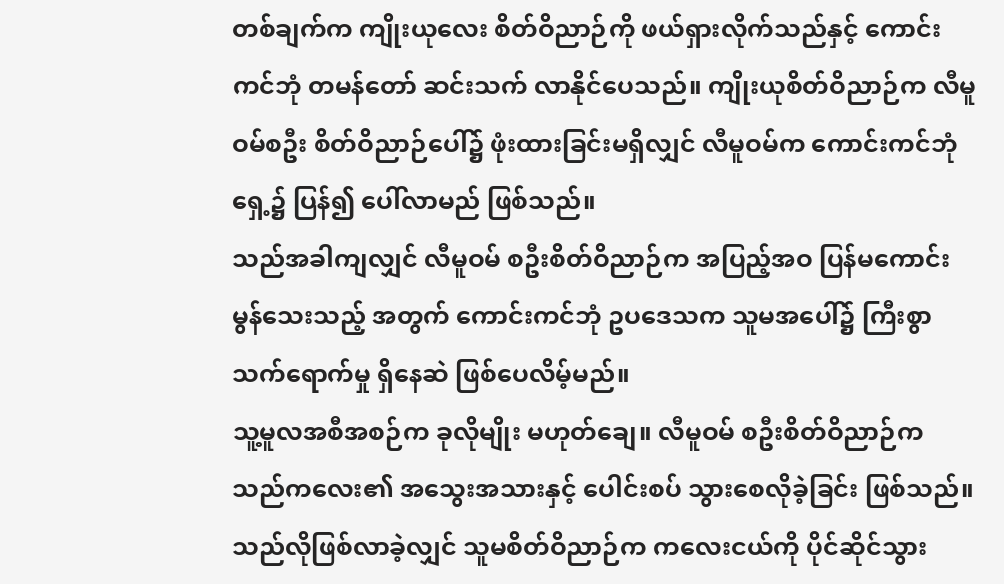တစ်ချက်က ကျိုးယုလေး စိတ်ဝိညာဉ်ကို ဖယ်ရှားလိုက်သည်နှင့် ကောင်းကင်ဘုံ တမန်တော် ဆင်းသက် လာနိုင်ပေသည်။ ကျိုးယုစိတ်ဝိညာဉ်က လီမူဝမ်စဦး စိတ်ဝိညာဉ်ပေါ်၌ ဖုံးထားခြင်းမရှိလျှင် လီမူဝမ်က ကောင်းကင်ဘုံရှေ့၌ ပြန်၍ ပေါ်လာမည် ဖြစ်သည်။
သည်အခါကျလျှင် လီမူဝမ် စဦးစိတ်ဝိညာဉ်က အပြည့်အဝ ပြန်မကောင်းမွန်သေးသည့် အတွက် ကောင်းကင်ဘုံ ဥပဒေသက သူမအပေါ်၌ ကြီးစွာ သက်ရောက်မှု ရှိနေဆဲ ဖြစ်ပေလိမ့်မည်။
သူ့မူလအစီအစဉ်က ခုလိုမျိုး မဟုတ်ချေ။ လီမူဝမ် စဦးစိတ်ဝိညာဉ်က သည်ကလေး၏ အသွေးအသားနှင့် ပေါင်းစပ် သွားစေလိုခဲ့ခြင်း ဖြစ်သည်။ သည်လိုဖြစ်လာခဲ့လျှင် သူမစိတ်ဝိညာဉ်က ကလေးငယ်ကို ပိုင်ဆိုင်သွား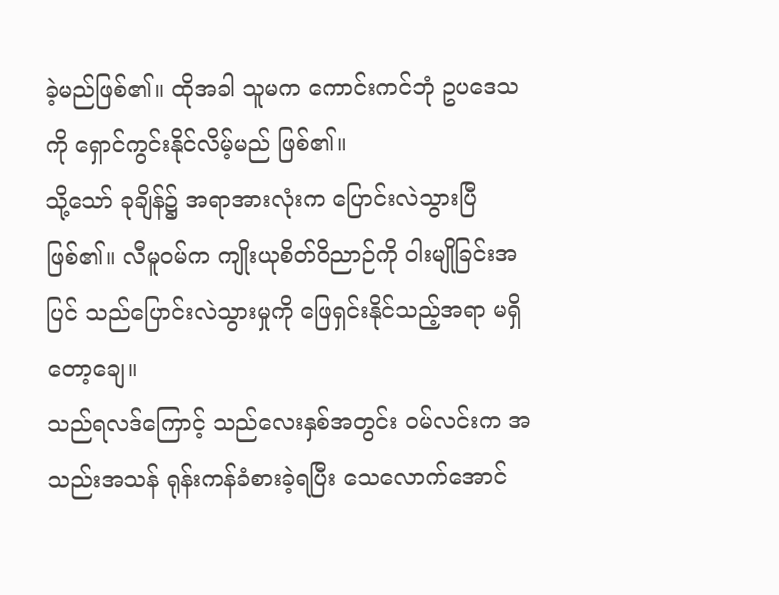ခဲ့မည်ဖြစ်၏။ ထိုအခါ သူမက ကောင်းကင်ဘုံ ဥပဒေသကို ရှောင်ကွင်းနိုင်လိမ့်မည် ဖြစ်၏။
သို့သော် ခုချိန်၌ အရာအားလုံးက ပြောင်းလဲသွားပြီ ဖြစ်၏။ လီမူဝမ်က ကျိုးယုစိတ်ဝိညာဉ်ကို ဝါးမျိုခြင်းအပြင် သည်ပြောင်းလဲသွားမှုကို ဖြေရှင်းနိုင်သည့်အရာ မရှိတော့ချေ။
သည်ရလဒ်ကြောင့် သည်လေးနှစ်အတွင်း ဝမ်လင်းက အသည်းအသန် ရုန်းကန်ခံစားခဲ့ရပြီး သေလောက်အောင်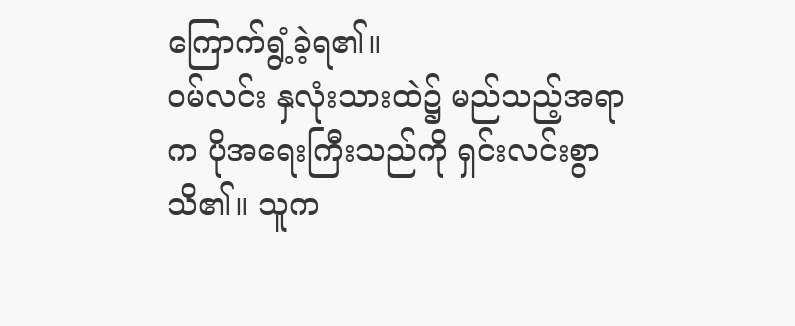ကြောက်ရွံ့ခဲ့ရ၏။
ဝမ်လင်း နှလုံးသားထဲ၌ မည်သည့်အရာက ပိုအရေးကြီးသည်ကို ရှင်းလင်းစွာ သိ၏။ သူက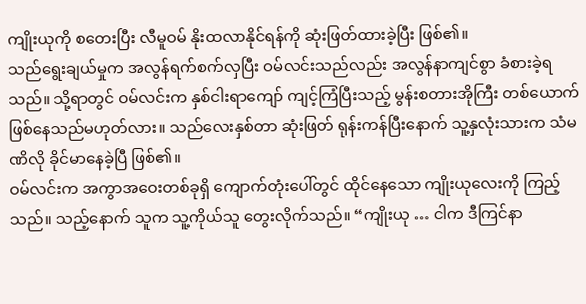ကျိုးယုကို စတေးပြီး လီမူဝမ် နိုးထလာနိုင်ရန်ကို ဆုံးဖြတ်ထားခဲ့ပြီး ဖြစ်၏။
သည်ရွေးချယ်မှုက အလွန်ရက်စက်လှပြီး ဝမ်လင်းသည်လည်း အလွန်နာကျင်စွာ ခံစားခဲ့ရသည်။ သို့ရာတွင် ဝမ်လင်းက နှစ်ငါးရာကျော် ကျင့်ကြံပြီးသည့် မွန်းစတားအိုကြီး တစ်ယောက် ဖြစ်နေသည်မဟုတ်လား။ သည်လေးနှစ်တာ ဆုံးဖြတ် ရုန်းကန်ပြီးနောက် သူ့နှလုံးသားက သံမဏိလို ခိုင်မာနေခဲ့ပြီ ဖြစ်၏။
ဝမ်လင်းက အကွာအဝေးတစ်ခုရှိ ကျောက်တုံးပေါ်တွင် ထိုင်နေသော ကျိုးယုလေးကို ကြည့်သည်။ သည့်နောက် သူက သူ့ကိုယ်သူ တွေးလိုက်သည်။ “ကျိုးယု … ငါက ဒီကြင်နာ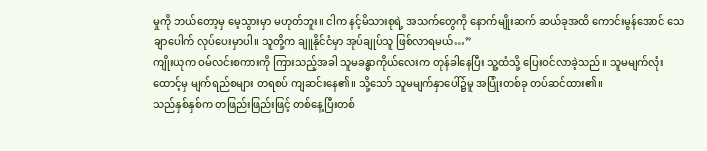မှုကို ဘယ်တော့မှ မေ့သွားမှာ မဟုတ်ဘူး။ ငါက နင့်မိသားစုရဲ့ အသက်တွေကို နောက်မျိုးဆက် ဆယ်ခုအထိ ကောင်းမွန်အောင် သေချာပေါက် လုပ်ပေးမှာပါ။ သူတို့က ချူနိုင်ငံမှာ အုပ်ချုပ်သူ ဖြစ်လာရမယ်…”
ကျိုးယုက ဝမ်လင်းစကားကို ကြားသည့်အခါ သူမခန္ဓာကိုယ်လေးက တုန်ခါနေပြီး သူ့ထံသို့ ပြေးဝင်လာခဲ့သည်။ သူမမျက်လုံးထောင့်မှ မျက်ရည်စများ တရစပ် ကျဆင်းနေ၏။ သို့သော် သူမမျက်နှာပေါ်၌မူ အပြုံးတစ်ခု တပ်ဆင်ထား၏။
သည်နှစ်နှစ်က တဖြည်းဖြည်းဖြင့် တစ်နေ့ပြီးတစ်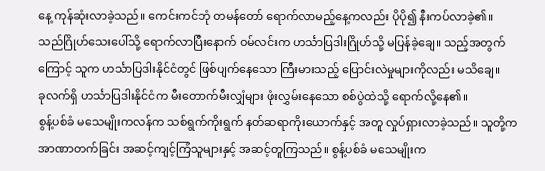နေ့ ကုန်ဆုံးလာခဲ့သည်။ ကေင်းကင်ဘုံ တမန်တော် ရောက်လာမည့်နေ့ကလည်း ပိုပို၍ နီးကပ်လာခဲ့၏။
သည်ဂြိုဟ်သေးပေါ်သို့ ရောက်လာပြီးနောက် ဝမ်လင်းက ဟင်္သာပြဒါးဂြိုဟ်သို့ မပြန်ခဲ့ချေ။ သည့်အတွက်ကြောင့် သူက ဟင်္သာပြဒါးနိုင်ငံတွင် ဖြစ်ပျက်နေသော ကြီးမားသည့် ပြောင်းလဲမှုများကိုလည်း မသိချေ။
ခုလက်ရှိ ဟင်္သာပြဒါးနိုင်ငံက မီးတောက်မီးလျှံများ ဖုံးလွှမ်းနေသော စစ်ပွဲထဲသို့ ရောက်လို့နေ၏။
စွန့်ပစ်ခံ မသေမျိုးကလန်က သစ်ရွက်ကိုးရွက် နတ်ဆရာကိုးယောက်နှင့် အတူ လှုပ်ရှားလာခဲ့သည်။ သူတို့က အာဏာတက်ခြင်း အဆင့်ကျင့်ကြံသူများနှင့် အဆင့်တူကြသည်။ စွန့်ပစ်ခံ မသေမျိုးက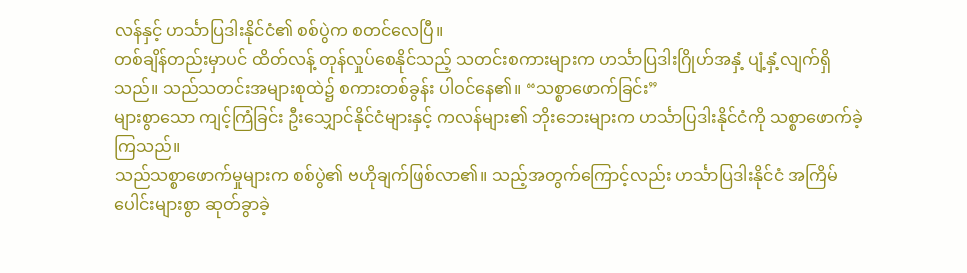လန်နှင့် ဟင်္သာပြဒါးနိုင်ငံ၏ စစ်ပွဲက စတင်လေပြီ။
တစ်ချိန်တည်းမှာပင် ထိတ်လန့် တုန်လှုပ်စေနိုင်သည့် သတင်းစကားများက ဟင်္သာပြဒါးဂြိုဟ်အနှံ့ ပျံ့နှံ့လျက်ရှိသည်။ သည်သတင်းအများစုထဲ၌ စကားတစ်ခွန်း ပါဝင်နေ၏။ “သစ္စာဖောက်ခြင်း”
များစွာသော ကျင့်ကြံခြင်း ဦးသျှောင်နိုင်ငံများနှင့် ကလန်များ၏ ဘိုးဘေးများက ဟင်္သာပြဒါးနိုင်ငံကို သစ္စာဖောက်ခဲ့ကြသည်။
သည်သစ္စာဖောက်မှုများက စစ်ပွဲ၏ ဗဟိုချက်ဖြစ်လာ၏။ သည့်အတွက်ကြောင့်လည်း ဟင်္သာပြဒါးနိုင်ငံ အကြိမ်ပေါင်းများစွာ ဆုတ်ခွာခဲ့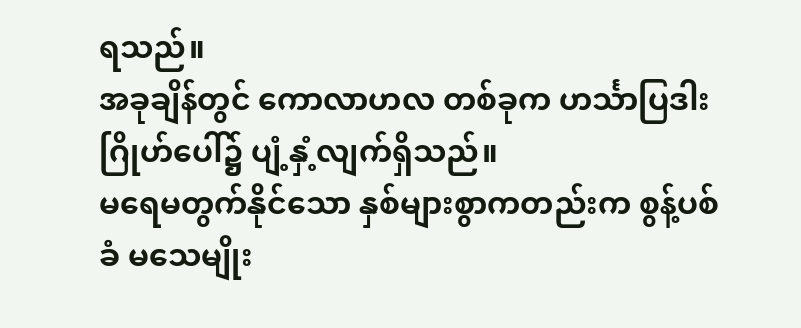ရသည်။
အခုချိန်တွင် ကောလာဟလ တစ်ခုက ဟင်္သာပြဒါးဂြိုဟ်ပေါ်၌ ပျံ့နှံ့လျက်ရှိသည်။
မရေမတွက်နိုင်သော နှစ်များစွာကတည်းက စွန့်ပစ်ခံ မသေမျိုး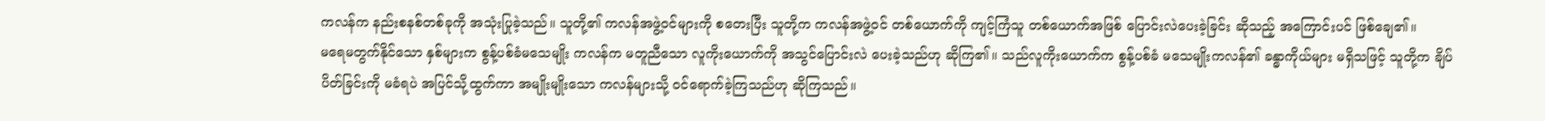ကလန်က နည်းစနစ်တစ်ခုကို အသုံးပြုခဲ့သည်။ သူတို့၏ ကလန်အဖွဲ့ဝင်များကို စတေးပြီး သူတို့က ကလန်အဖွဲ့ဝင် တစ်ယောက်ကို ကျင့်ကြံသူ တစ်ယောက်အဖြစ် ပြောင်းလဲပေးခဲ့ခြင်း ဆိုသည့် အကြောင်းပင် ဖြစ်ချေ၏။
မရေမတွက်နိုင်သော နှစ်များက စွန့်ပစ်ခံမသေမျိုး ကလန်က မတူညီသော လူကိုးယောက်ကို အသွင်ပြောင်းလဲ ပေးခဲ့သည်ဟု ဆိုကြ၏။ သည်လူကိုးယောက်က စွန့်ပစ်ခံ မသေမျိုးကလန်၏ ခန္ဓာကိုယ်များ မရှိသဖြင့် သူတို့က ချိပ်ပိတ်ခြင်းကို မခံရပဲ အပြင်သို့ထွက်ကာ အမျိုးမျိုးသော ကလန်များသို့ ဝင်ရောက်ခဲ့ကြသည်ဟု ဆိုကြသည်။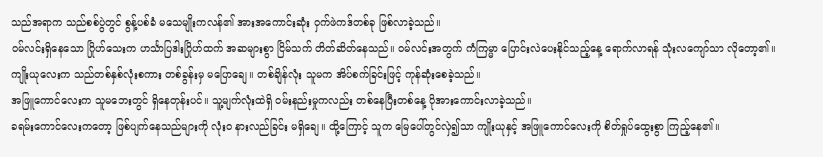သည်အရာက သည်စစ်ပွဲတွင် စွန့်ပစ်ခံ မသေမျိုးကလန်၏ အားအကောင်းဆုံး ဝှက်ဖဲကဒ်တစ်ခု ဖြစ်လာခဲ့သည်။
ဝမ်လင်းရှိနေသော ဂြိုဟ်သေးက ဟင်္သာပြဒါးဂြိုဟ်ထက် အဆများစွာ ငြိမ်သက် တိတ်ဆိတ်နေသည်။ ဝမ်လင်းအတွက် ကံကြမ္မာ ပြောင်းလဲပေးနိုင်သည့်နေ့ ရောက်လာရန် သုံးလကျော်သာ လိုတော့၏။
ကျိုးယုလေးက သည်တစ်နှစ်လုံးစကား တစ်ခွန်းမှ မပြောချေ။ တစ်ချိန်လုံး သူမက အိပ်စက်ခြင်းဖြင့် ကုန်ဆုံးစေခဲ့သည်။
အဖြူကောင်လေးက သူမဘေးတွင် ရှိနေတုန်းပင်။ သူ့မျက်လုံးထဲရှိ ဝမ်းနည်းမှုကလည်း တစ်နေပြီးတစ်နေ့ ပိုအားကောင်းလာခဲ့သည်။
ခရမ်းကောင်လေးကတော့ ဖြစ်ပျက်နေသည်များကို လုံးဝ နားလည်ခြင်း မရှိချေ။ ထို့ကြောင့် သူက မြေပေါ်တွင်လှဲ၍သာ ကျိုးယုနှင့် အဖြူကောင်လေးကို စိတ်ရှုပ်ထွေးစွာ ကြည့်နေ၏။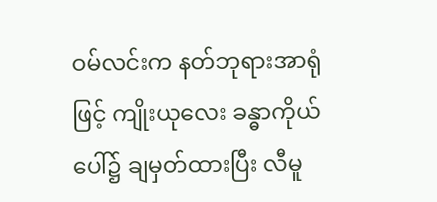ဝမ်လင်းက နတ်ဘုရားအာရုံဖြင့် ကျိုးယုလေး ခန္ဓာကိုယ်ပေါ်၌ ချမှတ်ထားပြီး လီမူ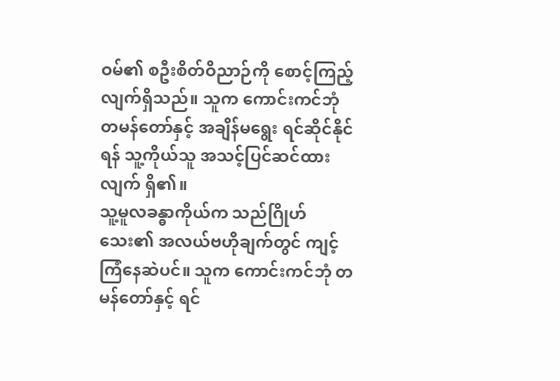ဝမ်၏ စဦးစိတ်ဝိညာဉ်ကို စောင့်ကြည့်လျက်ရှိသည်။ သူက ကောင်းကင်ဘုံ တမန်တော်နှင့် အချိန်မရွေး ရင်ဆိုင်နိုင်ရန် သူ့ကိုယ်သူ အသင့်ပြင်ဆင်ထားလျက် ရှိ၏။
သူ့မူလခန္ဓာကိုယ်က သည်ဂြိုဟ်သေး၏ အလယ်ဗဟိုချက်တွင် ကျင့်ကြံနေဆဲပင်။ သူက ကောင်းကင်ဘုံ တမန်တော်နှင့် ရင်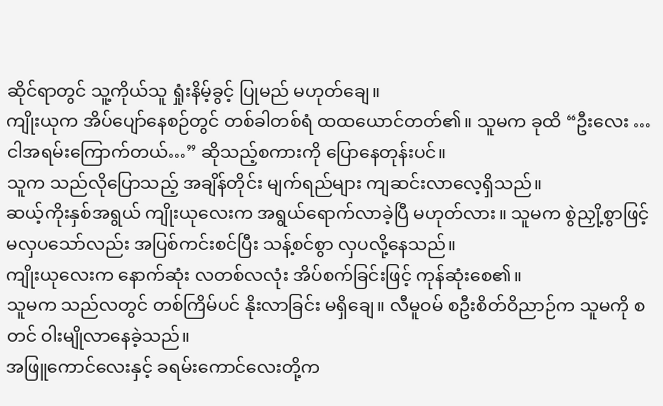ဆိုင်ရာတွင် သူ့ကိုယ်သူ ရှုံးနိမ့်ခွင့် ပြုမည် မဟုတ်ချေ။
ကျိုးယုက အိပ်ပျော်နေစဉ်တွင် တစ်ခါတစ်ရံ ထထယောင်တတ်၏။ သူမက ခုထိ “ဦးလေး … ငါအရမ်းကြောက်တယ်…” ဆိုသည့်စကားကို ပြောနေတုန်းပင်။
သူက သည်လိုပြောသည့် အချိန်တိုင်း မျက်ရည်များ ကျဆင်းလာလေ့ရှိသည်။
ဆယ့်ကိုးနှစ်အရွယ် ကျိုးယုလေးက အရွယ်ရောက်လာခဲ့ပြီ မဟုတ်လား။ သူမက စွဲညှို့စွာဖြင့် မလှပသော်လည်း အပြစ်ကင်းစင်ပြီး သန့်စင်စွာ လှပလို့နေသည်။
ကျိုးယုလေးက နောက်ဆုံး လတစ်လလုံး အိပ်စက်ခြင်းဖြင့် ကုန်ဆုံးစေ၏။
သူမက သည်လတွင် တစ်ကြိမ်ပင် နိုးလာခြင်း မရှိချေ။ လီမူဝမ် စဦးစိတ်ဝိညာဉ်က သူမကို စတင် ဝါးမျိုလာနေခဲ့သည်။
အဖြူကောင်လေးနှင့် ခရမ်းကောင်လေးတို့က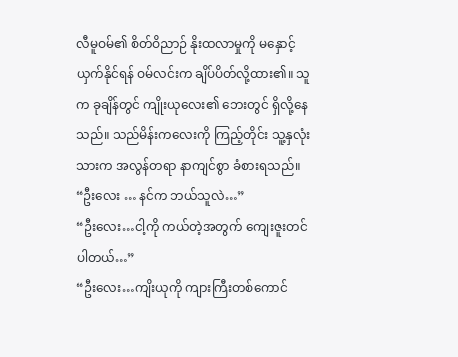လီမူဝမ်၏ စိတ်ဝိညာဉ် နိုးထလာမှုကို မနှောင့်ယှက်နိုင်ရန် ဝမ်လင်းက ချိပ်ပိတ်လို့ထား၏။ သူက ခုချိန်တွင် ကျိုးယုလေး၏ ဘေးတွင် ရှိလို့နေသည်။ သည်မိန်းကလေးကို ကြည့်တိုင်း သူ့နှလုံးသားက အလွန်တရာ နာကျင်စွာ ခံစားရသည်။
“ဦးလေး … နင်က ဘယ်သူလဲ…”
“ဦးလေး…ငါ့ကို ကယ်တဲ့အတွက် ကျေးဇူးတင်ပါတယ်…”
“ဦးလေး…ကျိးယုကို ကျားကြီးတစ်ကောင်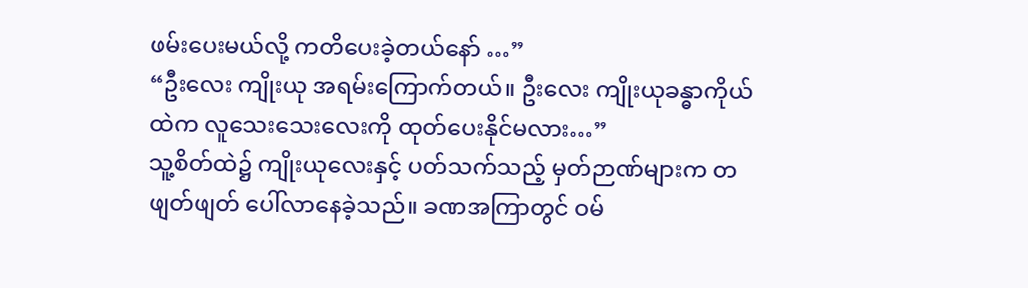ဖမ်းပေးမယ်လို့ ကတိပေးခဲ့တယ်နော် …”
“ဦးလေး ကျိုးယု အရမ်းကြောက်တယ်။ ဦးလေး ကျိုးယုခန္ဓာကိုယ်ထဲက လူသေးသေးလေးကို ထုတ်ပေးနိုင်မလား…”
သူ့စိတ်ထဲ၌ ကျိုးယုလေးနှင့် ပတ်သက်သည့် မှတ်ဉာဏ်များက တဖျတ်ဖျတ် ပေါ်လာနေခဲ့သည်။ ခဏအကြာတွင် ဝမ်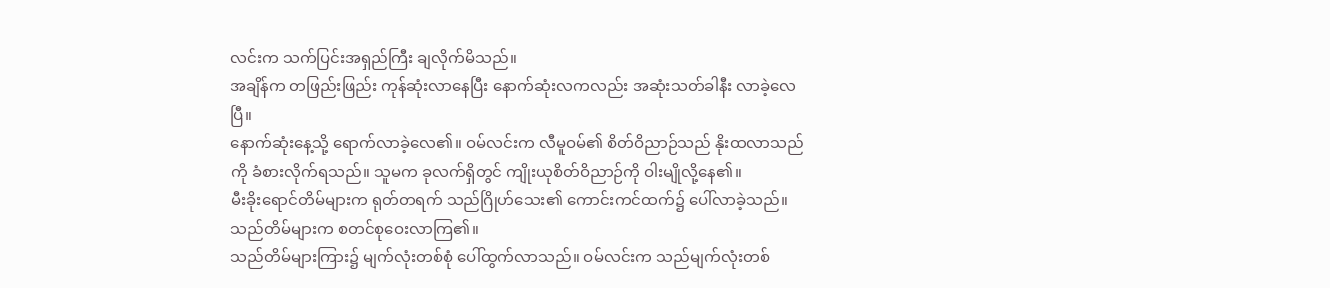လင်းက သက်ပြင်းအရှည်ကြီး ချလိုက်မိသည်။
အချိန်က တဖြည်းဖြည်း ကုန်ဆုံးလာနေပြီး နောက်ဆုံးလကလည်း အဆုံးသတ်ခါနီး လာခဲ့လေပြီ။
နောက်ဆုံးနေ့သို့ ရောက်လာခဲ့လေ၏။ ဝမ်လင်းက လီမူဝမ်၏ စိတ်ဝိညာဉ်သည် နိုးထလာသည်ကို ခံစားလိုက်ရသည်။ သူမက ခုလက်ရှိတွင် ကျိုးယုစိတ်ဝိညာဉ်ကို ဝါးမျိုလို့နေ၏။
မီးခိုးရောင်တိမ်များက ရုတ်တရက် သည်ဂြိုဟ်သေး၏ ကောင်းကင်ထက်၌ ပေါ်လာခဲ့သည်။ သည်တိမ်များက စတင်စုဝေးလာကြ၏။
သည်တိမ်များကြား၌ မျက်လုံးတစ်စုံ ပေါ်ထွက်လာသည်။ ဝမ်လင်းက သည်မျက်လုံးတစ်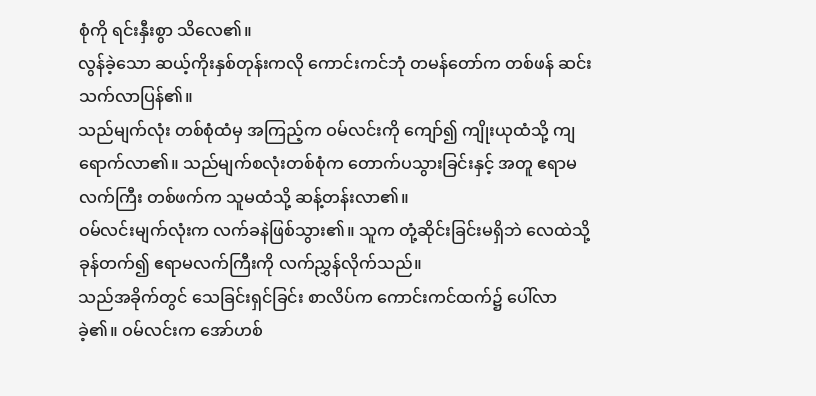စုံကို ရင်းနှီးစွာ သိလေ၏။
လွန်ခဲ့သော ဆယ့်ကိုးနှစ်တုန်းကလို ကောင်းကင်ဘုံ တမန်တော်က တစ်ဖန် ဆင်းသက်လာပြန်၏။
သည်မျက်လုံး တစ်စုံထံမှ အကြည့်က ဝမ်လင်းကို ကျော်၍ ကျိုးယုထံသို့ ကျရောက်လာ၏။ သည်မျက်စလုံးတစ်စုံက တောက်ပသွားခြင်းနှင့် အတူ ဧရာမလက်ကြီး တစ်ဖက်က သူမထံသို့ ဆန့်တန်းလာ၏။
ဝမ်လင်းမျက်လုံးက လက်ခနဲဖြစ်သွား၏။ သူက တုံ့ဆိုင်းခြင်းမရှိဘဲ လေထဲသို့ ခုန်တက်၍ ဧရာမလက်ကြီးကို လက်ညွှန်လိုက်သည်။
သည်အခိုက်တွင် သေခြင်းရှင်ခြင်း စာလိပ်က ကောင်းကင်ထက်၌ ပေါ်လာခဲ့၏။ ဝမ်လင်းက အော်ဟစ်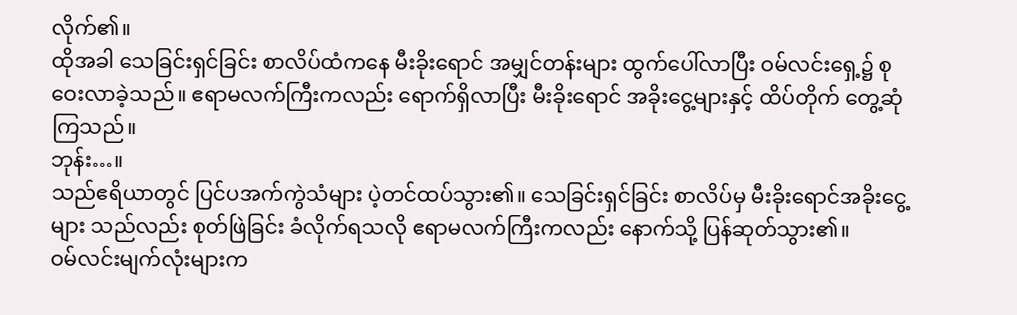လိုက်၏။
ထိုအခါ သေခြင်းရှင်ခြင်း စာလိပ်ထံကနေ မီးခိုးရောင် အမျှင်တန်းများ ထွက်ပေါ်လာပြီး ဝမ်လင်းရှေ့၌ စုဝေးလာခဲ့သည်။ ဧရာမလက်ကြီးကလည်း ရောက်ရှိလာပြီး မီးခိုးရောင် အခိုးငွေ့များနှင့် ထိပ်တိုက် တွေ့ဆုံကြသည်။
ဘုန်း…။
သည်ဧရိယာတွင် ပြင်ပအက်ကွဲသံများ ပဲ့တင်ထပ်သွား၏။ သေခြင်းရှင်ခြင်း စာလိပ်မှ မီးခိုးရောင်အခိုးငွေ့များ သည်လည်း စုတ်ဖြဲခြင်း ခံလိုက်ရသလို ဧရာမလက်ကြီးကလည်း နောက်သို့ ပြန်ဆုတ်သွား၏။
ဝမ်လင်းမျက်လုံးများက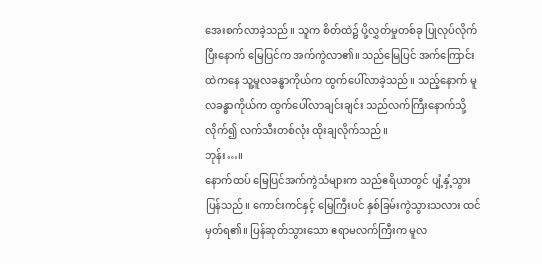အေးစက်လာခဲ့သည်။ သူက စိတ်ထဲ၌ ပို့လွှတ်မှုတစ်ခု ပြုလုပ်လိုက်ပြီးနောက် မြေပြင်က အက်ကွဲလာ၏။ သည်မြေပြင် အက်ကြောင်းထဲကနေ သူ့မူလခန္ဓာကိုယ်က ထွက်ပေါ်လာခဲ့သည်။ သည့်နောက် မူလခန္ဓာကိုယ်က ထွက်ပေါ်လာချင်းချင်း သည်လက်ကြီးနောက်သို့ လိုက်၍ လက်သီးတစ်လုံး ထိုးချလိုက်သည်။
ဘုန်း…။
နောက်ထပ် မြေပြင်အက်ကွဲသံများက သည်ဧရိယာတွင် ပျံ့နှံ့သွားပြန်သည်။ ကောင်းကင်နှင့် မြေကြီးပင် နှစ်ခြမ်းကွဲသွားသလား ထင်မှတ်ရ၏။ ပြန်ဆုတ်သွားသော ဧရာမလက်ကြီးက မူလ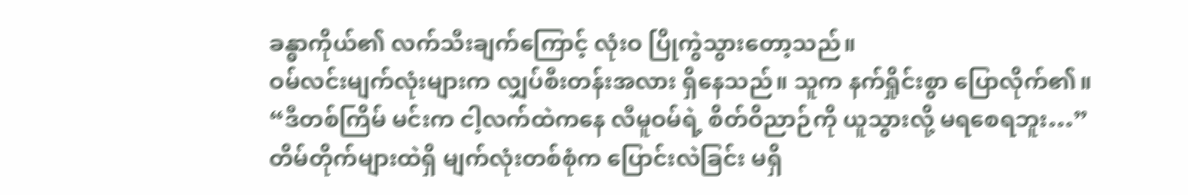ခန္ဓာကိုယ်၏ လက်သီးချက်ကြောင့် လုံးဝ ပြိုကွဲသွားတော့သည်။
ဝမ်လင်းမျက်လုံးများက လျှပ်စီးတန်းအလား ရှိနေသည်။ သူက နက်ရှိုင်းစွာ ပြောလိုက်၏။ “ဒီတစ်ကြိမ် မင်းက ငါ့လက်ထဲကနေ လီမူဝမ်ရဲ့ စိတ်ဝိညာဉ်ကို ယူသွားလို့ မရစေရဘူး…”
တိမ်တိုက်များထဲရှိ မျက်လုံးတစ်စုံက ပြောင်းလဲခြင်း မရှိ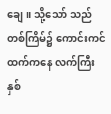ချေ။ သို့သော် သည်တစ်ကြိမ်၌ ကောင်းကင်ထက်ကနေ လက်ကြီးနှစ်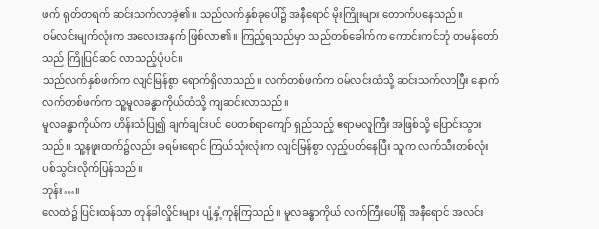ဖက် ရုတ်တရက် ဆင်းသက်လာခဲ့၏။ သည်လက်နှစ်ခုပေါ်၌ အနီရောင် မိုးကြိုးများ တောက်ပနေသည်။
ဝမ်လင်းမျက်လုံးက အလေးအနက် ဖြစ်လာ၏။ ကြည့်ရသည်မှာ သည်တစ်ခေါက်က ကောင်းကင်ဘုံ တမန်တော်သည် ကြိုပြင်ဆင် လာသည့်ပုံပင်။
သည်လက်နှစ်ဖက်က လျင်မြန်စွာ ရောက်ရှိလာသည်။ လက်တစ်ဖက်က ဝမ်လင်းထံသို့ ဆင်းသက်လာပြီး နောက်လက်တစ်ဖက်က သူ့မူလခန္ဓာကိုယ်ထံသို့ ကျဆင်းလာသည်။
မူလခန္ဓာကိုယ်က ဟိန်းသံပြု၍ ချက်ချင်းပင် ပေတစ်ရာကျော် ရှည်သည့် ဧရာမလူကြီး အဖြစ်သို့ ပြောင်းသွားသည်။ သူ့နဖူးထက်၌လည်း ခရမ်းရောင် ကြယ်သုံးလုံးက လျင်မြန်စွာ လှည့်ပတ်နေပြီး သူက လက်သီးတစ်လုံး ပစ်သွင်းလိုက်ပြန်သည်။
ဘုန်း…။
လေထဲ၌ ပြင်းထန်သာ တုန်ခါလှိုင်းများ ပျံ့နှံ့ကုန်ကြသည်။ မူလခန္ဓာကိုယ် လက်ကြီးပေါ်ရှိ အနီရောင် အလင်း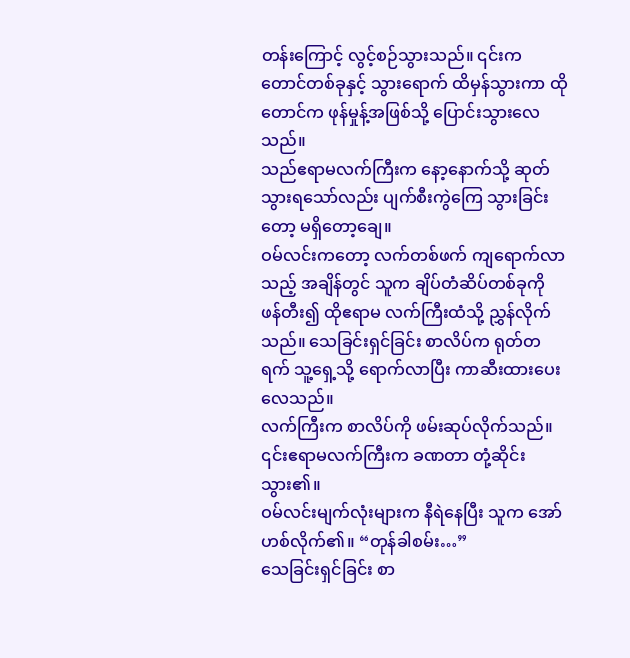တန်းကြောင့် လွင့်စဉ်သွားသည်။ ၎င်းက တောင်တစ်ခုနှင့် သွားရောက် ထိမှန်သွားကာ ထိုတောင်က ဖုန်မှုန့်အဖြစ်သို့ ပြောင်းသွားလေသည်။
သည်ဧရာမလက်ကြီးက နော့နောက်သို့ ဆုတ်သွားရသော်လည်း ပျက်စီးကွဲကြေ သွားခြင်းတော့ မရှိတော့ချေ။
ဝမ်လင်းကတော့ လက်တစ်ဖက် ကျရောက်လာသည့် အချိန်တွင် သူက ချိပ်တံဆိပ်တစ်ခုကို ဖန်တီး၍ ထိုဧရာမ လက်ကြီးထံသို့ ညွှန်လိုက်သည်။ သေခြင်းရှင်ခြင်း စာလိပ်က ရုတ်တရက် သူ့ရှေ့သို့ ရောက်လာပြီး ကာဆီးထားပေးလေသည်။
လက်ကြီးက စာလိပ်ကို ဖမ်းဆုပ်လိုက်သည်။ ၎င်းဧရာမလက်ကြီးက ခဏတာ တုံ့ဆိုင်းသွား၏။
ဝမ်လင်းမျက်လုံးများက နီရဲနေပြီး သူက အော်ဟစ်လိုက်၏။ “တုန်ခါစမ်း…”
သေခြင်းရှင်ခြင်း စာ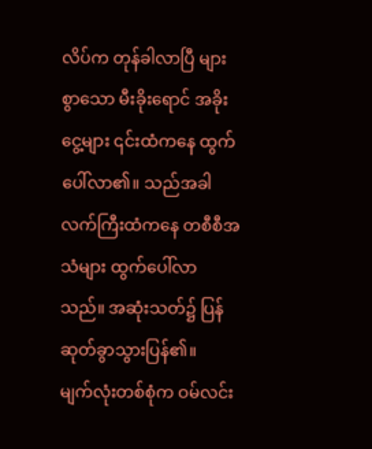လိပ်က တုန်ခါလာပြီ များစွာသော မီးခိုးရောင် အခိုးငွေ့များ ၎င်းထံကနေ ထွက်ပေါ်လာ၏။ သည်အခါ လက်ကြီးထံကနေ တစီစီအသံများ ထွက်ပေါ်လာသည်။ အဆုံးသတ်၌ ပြန်ဆုတ်ခွာသွားပြန်၏။
မျက်လုံးတစ်စုံက ဝမ်လင်း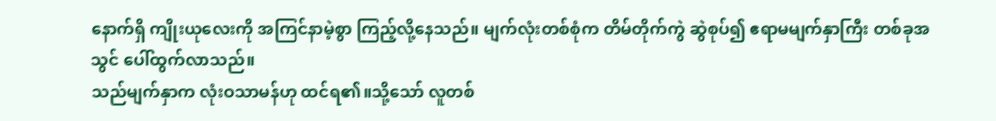နောက်ရှိ ကျိုးယုလေးကို အကြင်နာမဲ့စွာ ကြည့်လို့နေသည်။ မျက်လုံးတစ်စုံက တိမ်တိုက်ကွဲ ဆွဲစုပ်၍ ဧရာမမျက်နှာကြီး တစ်ခုအသွင် ပေါ်ထွက်လာသည်။
သည်မျက်နှာက လုံးဝသာမန်ဟု ထင်ရ၏။သို့သော် လူတစ်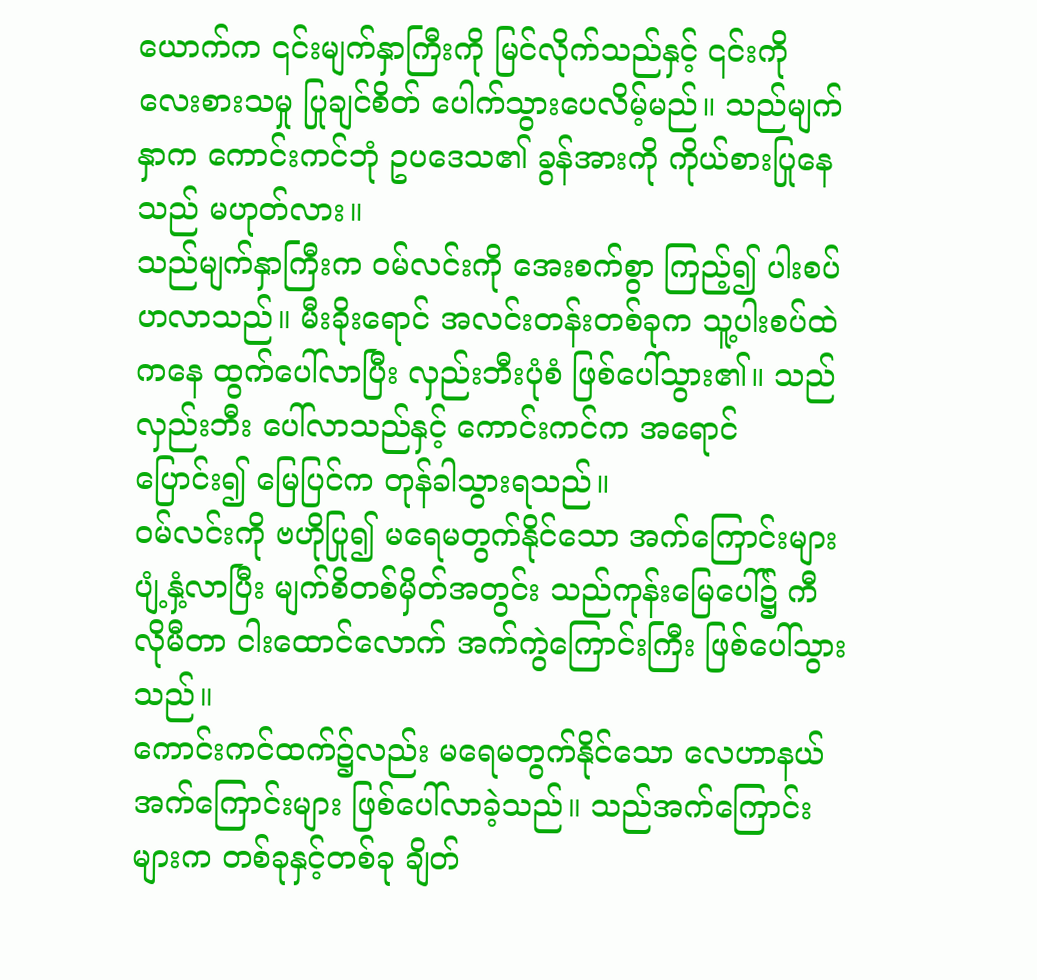ယောက်က ၎င်းမျက်နှာကြီးကို မြင်လိုက်သည်နှင့် ၎င်းကို လေးစားသမှု ပြုချင်စိတ် ပေါက်သွားပေလိမ့်မည်။ သည်မျက်နှာက ကောင်းကင်ဘုံ ဥပဒေသ၏ ခွန်အားကို ကိုယ်စားပြုနေသည် မဟုတ်လား။
သည်မျက်နှာကြီးက ဝမ်လင်းကို အေးစက်စွာ ကြည့်၍ ပါးစပ်ဟလာသည်။ မီးခိုးရောင် အလင်းတန်းတစ်ခုက သူ့ပါးစပ်ထဲကနေ ထွက်ပေါ်လာပြီး လှည်းဘီးပုံစံ ဖြစ်ပေါ်သွား၏။ သည်လှည်းဘီး ပေါ်လာသည်နှင့် ကောင်းကင်က အရောင်ပြောင်း၍ မြေပြင်က တုန်ခါသွားရသည်။
ဝမ်လင်းကို ဗဟိုပြု၍ မရေမတွက်နိုင်သော အက်ကြောင်းများ ပျံ့နှံ့လာပြီး မျက်စိတစ်မှိတ်အတွင်း သည်ကုန်းမြေပေါ်၌ ကီလိုမီတာ ငါးထောင်လောက် အက်ကွဲကြောင်းကြီး ဖြစ်ပေါ်သွားသည်။
ကောင်းကင်ထက်၌လည်း မရေမတွက်နိုင်သော လေဟာနယ် အက်ကြောင်းများ ဖြစ်ပေါ်လာခဲ့သည်။ သည်အက်ကြောင်းများက တစ်ခုနှင့်တစ်ခု ချိတ်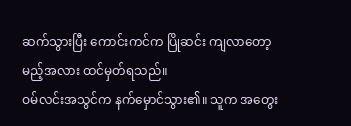ဆက်သွားပြီး ကောင်းကင်က ပြိုဆင်း ကျလာတော့မည့်အလား ထင်မှတ်ရသည်။
ဝမ်လင်းအသွင်က နက်မှောင်သွား၏။ သူက အတွေး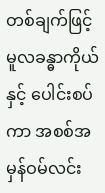တစ်ချက်ဖြင့် မူလခန္ဓာကိုယ်နှင့် ပေါင်းစပ်ကာ အစစ်အမှန်ဝမ်လင်း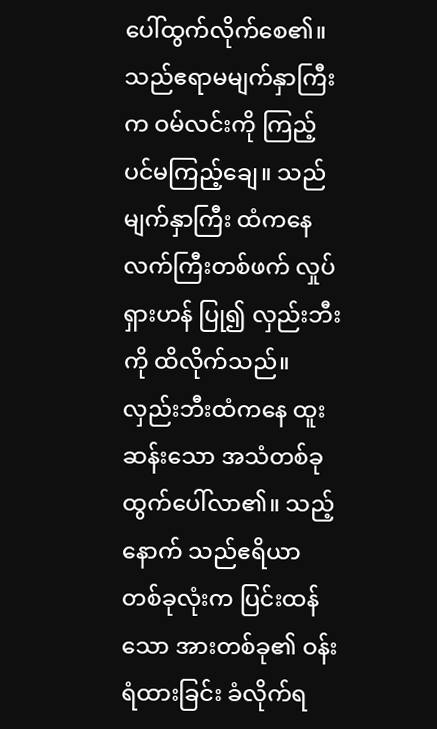ပေါ်ထွက်လိုက်စေ၏။
သည်ဧရာမမျက်နှာကြီးက ဝမ်လင်းကို ကြည့်ပင်မကြည့်ချေ။ သည်မျက်နှာကြီး ထံကနေ လက်ကြီးတစ်ဖက် လှုပ်ရှားဟန် ပြု၍ လှည်းဘီးကို ထိလိုက်သည်။ လှည်းဘီးထံကနေ ထူးဆန်းသော အသံတစ်ခု ထွက်ပေါ်လာ၏။ သည့်နောက် သည်ဧရိယာ တစ်ခုလုံးက ပြင်းထန်သော အားတစ်ခု၏ ဝန်းရံထားခြင်း ခံလိုက်ရ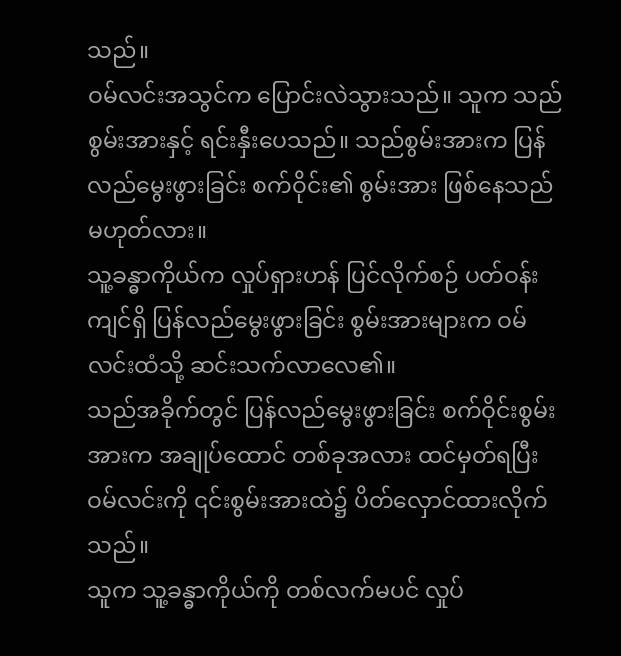သည်။
ဝမ်လင်းအသွင်က ပြောင်းလဲသွားသည်။ သူက သည်စွမ်းအားနှင့် ရင်းနှီးပေသည်။ သည်စွမ်းအားက ပြန်လည်မွေးဖွားခြင်း စက်ဝိုင်း၏ စွမ်းအား ဖြစ်နေသည်မဟုတ်လား။
သူ့ခန္ဓာကိုယ်က လှုပ်ရှားဟန် ပြင်လိုက်စဉ် ပတ်ဝန်းကျင်ရှိ ပြန်လည်မွေးဖွားခြင်း စွမ်းအားများက ဝမ်လင်းထံသို့ ဆင်းသက်လာလေ၏။
သည်အခိုက်တွင် ပြန်လည်မွေးဖွားခြင်း စက်ဝိုင်းစွမ်းအားက အချုပ်ထောင် တစ်ခုအလား ထင်မှတ်ရပြီး ဝမ်လင်းကို ၎င်းစွမ်းအားထဲ၌ ပိတ်လှောင်ထားလိုက်သည်။
သူက သူ့ခန္ဓာကိုယ်ကို တစ်လက်မပင် လှုပ်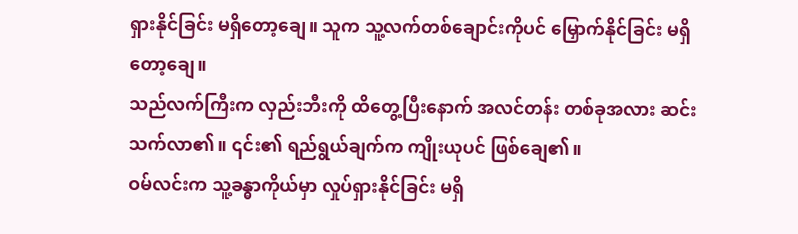ရှားနိုင်ခြင်း မရှိတော့ချေ။ သူက သူ့လက်တစ်ချောင်းကိုပင် မြှောက်နိုင်ခြင်း မရှိတော့ချေ။
သည်လက်ကြီးက လှည်းဘီးကို ထိတွေ့ပြီးနောက် အလင်တန်း တစ်ခုအလား ဆင်းသက်လာ၏။ ၎င်း၏ ရည်ရွယ်ချက်က ကျိုးယုပင် ဖြစ်ချေ၏။
ဝမ်လင်းက သူ့ခန္ဓာကိုယ်မှာ လှုပ်ရှားနိုင်ခြင်း မရှိ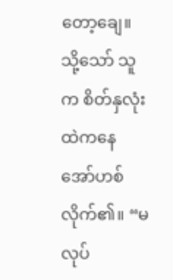တော့ချေ။ သို့သော် သူက စိတ်နှလုံးထဲကနေ အော်ဟစ်လိုက်၏။ “မလုပ်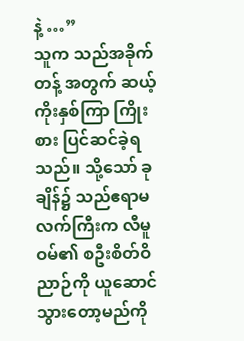နဲ့ …”
သူက သည်အခိုက်တန့် အတွက် ဆယ့်ကိုးနှစ်ကြာ ကြိုးစား ပြင်ဆင်ခဲ့ရသည်။ သို့သော် ခုချိန်၌ သည်ဧရာမလက်ကြီးက လီမူဝမ်၏ စဦးစိတ်ဝိညာဉ်ကို ယူဆောင် သွားတော့မည်ကို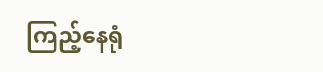ကြည့်နေရုံ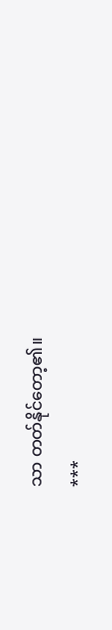သာ တတ်နိုင်တော့၏။
***